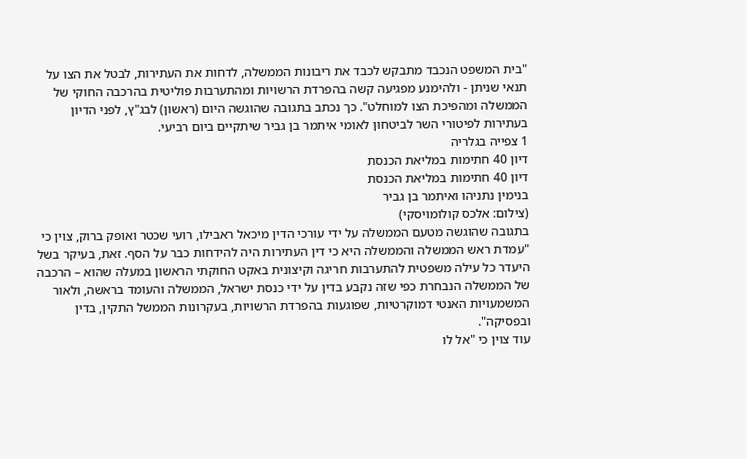"בית המשפט הנכבד מתבקש לכבד את ריבונות הממשלה, לדחות את העתירות, לבטל את הצו על תנאי שניתן - ולהימנע מפגיעה קשה בהפרדת הרשויות ומהתערבות פוליטית בהרכבה החוקי של הממשלה ומהפיכת הצו למוחלט". כך נכתב בתגובה שהוגשה היום (ראשון) לבג"ץ, לפני הדיון בעתירות לפיטורי השר לביטחון לאומי איתמר בן גביר שיתקיים ביום רביעי.
1 צפייה בגלריה
דיון 40 חתימות במליאת הכנסת
דיון 40 חתימות במליאת הכנסת
בנימין נתניהו ואיתמר בן גביר
(צילום: אלכס קולומויסקי)
בתגובה שהוגשה מטעם הממשלה על ידי עורכי הדין מיכאל ראבילו, רועי שכטר ואופק ברוק, צוין כי "עמדת ראש הממשלה והממשלה היא כי דין העתירות היה להידחות כבר על הסף. זאת, בעיקר בשל היעדר כל עילה משפטית להתערבות חריגה וקיצונית באקט החוקתי הראשון במעלה שהוא – הרכבה של הממשלה הנבחרת כפי שזה נקבע בדין על ידי כנסת ישראל, הממשלה והעומד בראשה, ולאור המשמעויות האנטי דמוקרטיות, שפוגעות בהפרדת הרשויות, בעקרונות הממשל התקין, בדין ובפסיקה".
עוד צוין כי "אל לו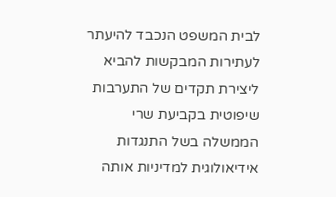לבית המשפט הנכבד להיעתר לעתירות המבקשות להביא ליצירת תקדים של התערבות שיפוטית בקביעת שרי הממשלה בשל התנגדות אידיאולוגית למדיניות אותה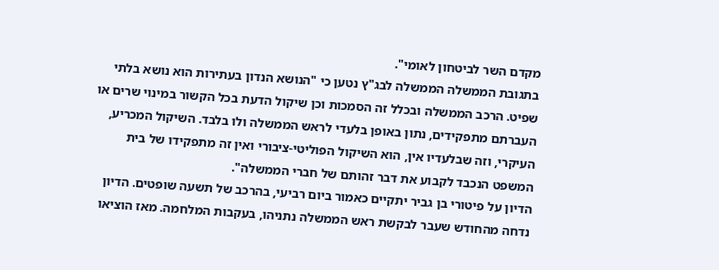מקדם השר לביטחון לאומי".
בתגובת הממשלה הממשלה לבג"ץ נטען כי "הנושא הנדון בעתירות הוא נושא בלתי שפיט. הרכב הממשלה ובכלל זה הסמכות וכן שיקול הדעת בכל הקשור במינוי שרים או העברתם מתפקידים, נתון באופן בלעדי לראש הממשלה ולו בלבד. השיקול המכריע, העיקרי, וזה שבלעדיו אין, הוא השיקול הפוליטי-ציבורי ואין זה מתפקידו של בית המשפט הנכבד לקבוע את דבר זהותם של חברי הממשלה".
הדיון על פיטורי בן גביר יתקיים כאמור ביום רביעי, בהרכב של תשעה שופטים. הדיון נדחה מהחודש שעבר לבקשת ראש הממשלה נתניהו, בעקבות המלחמה. מאז הוציאו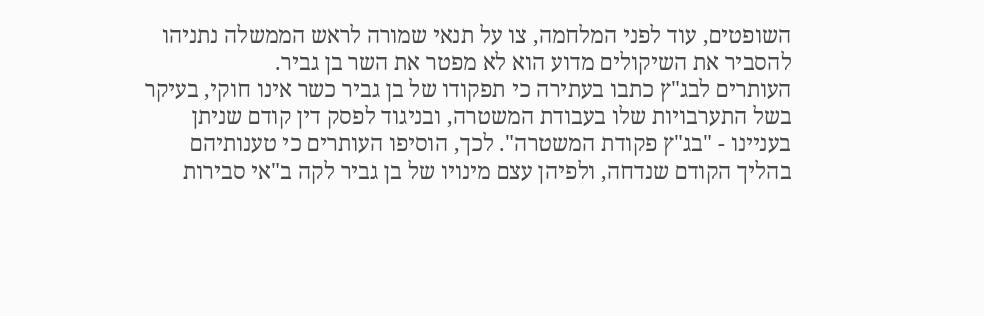השופטים, עוד לפני המלחמה, צו על תנאי שמורה לראש הממשלה נתניהו להסביר את השיקולים מדוע הוא לא מפטר את השר בן גביר.
העותרים לבג"ץ כתבו בעתירה כי תפקודו של בן גביר כשר אינו חוקי, בעיקר בשל התערבויות שלו בעבודת המשטרה, ובניגוד לפסק דין קודם שניתן בעניינו - "בג"ץ פקודת המשטרה". לכך, הוסיפו העותרים כי טענותיהם בהליך הקודם שנדחה, ולפיהן עצם מינויו של בן גביר לקה ב"אי סבירות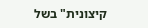קיצונית" בשל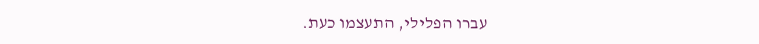עברו הפלילי, התעצמו כעת.